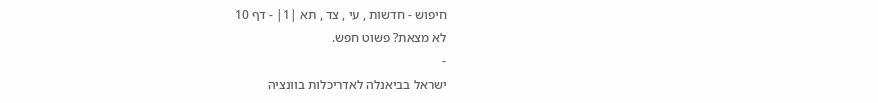חיפוש - חדשות , עי , צד , תא |1| - דף 10
לא מצאת? פשוט חפש.
-
ישראל בביאנלה לאדריכלות בוונציה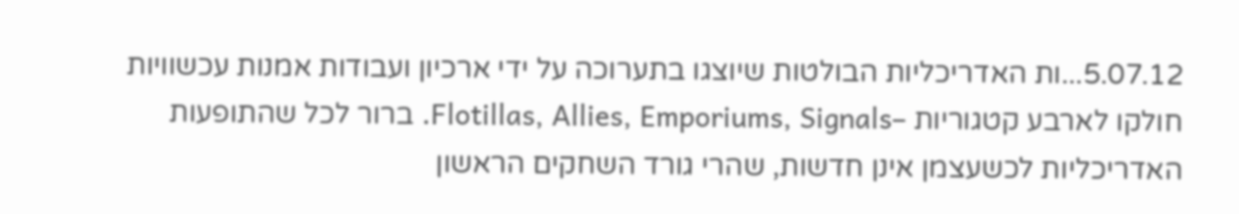5.07.12...ות האדריכליות הבולטות שיוצגו בתערוכה על ידי ארכיון ועבודות אמנות עכשוויות חולקו לארבע קטגוריות –Flotillas, Allies, Emporiums, Signals. ברור לכל שהתופעות האדריכליות לכשעצמן אינן חדשות, שהרי גורד השחקים הראשון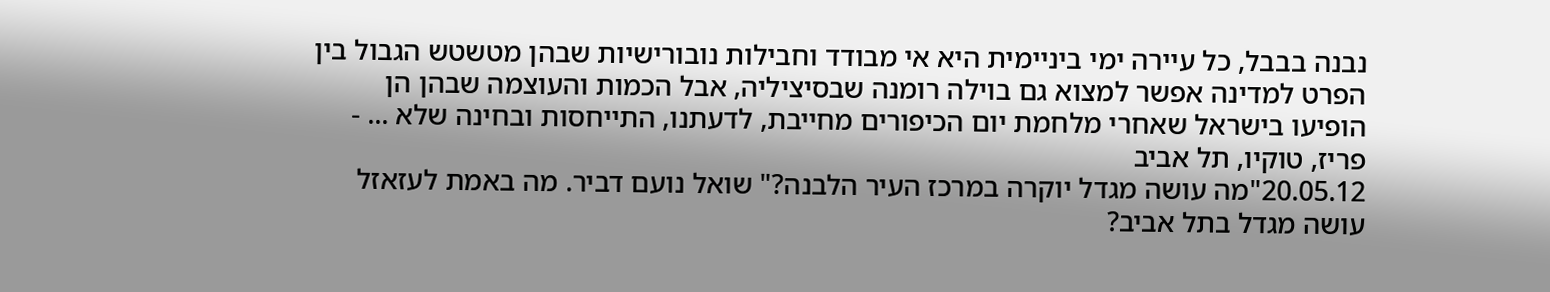נבנה בבבל, כל עיירה ימי ביניימית היא אי מבודד וחבילות נובורישיות שבהן מטשטש הגבול בין הפרט למדינה אפשר למצוא גם בוילה רומנה שבסיציליה, אבל הכמות והעוצמה שבהן הן הופיעו בישראל שאחרי מלחמת יום הכיפורים מחייבת, לדעתנו, התייחסות ובחינה שלא ... -
פריז, טוקיו, תל אביב
20.05.12"מה עושה מגדל יוקרה במרכז העיר הלבנה?" שואל נועם דביר. מה באמת לעזאזל עושה מגדל בתל אביב?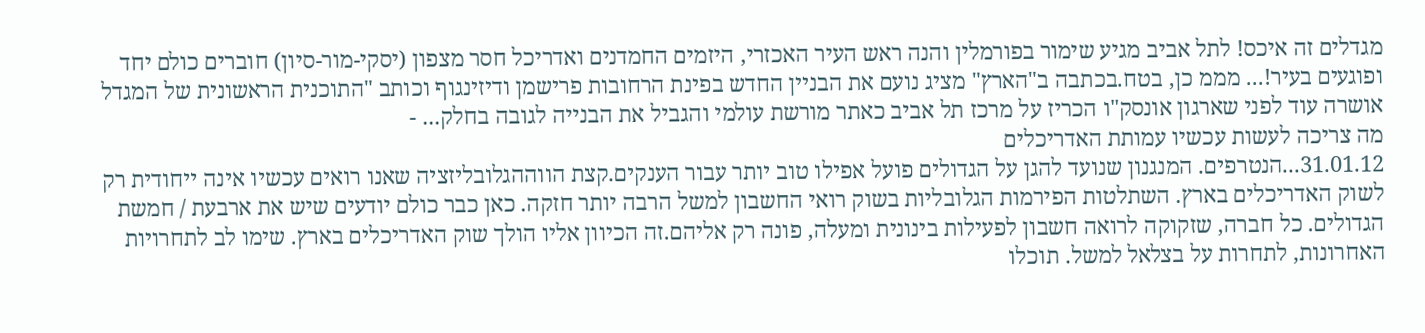מגדלים זה איכס! לתל אביב מגיע שימור בפורמלין והנה ראש העיר האכזרי, היזמים החמדנים ואדריכל חסר מצפון (יסקי-מור-סיון) חוברים כולם יחד ופוגעים בעיר!... מממ כן, בטח.בכתבה ב"הארץ" מציג נועם את הבניין החדש בפינת הרחובות פרישמן ודיזינגוף וכותב "התוכנית הראשונית של המגדל אושרה עוד לפני שארגון אונסק"ו הכריז על מרכז תל אביב כאתר מורשת עולמי והגביל את הבנייה לגובה בחלק... -
מה צריכה לעשות עכשיו עמותת האדריכלים
31.01.12...הנטרפים. המנגנון שנועד להגן על הגדולים פועל אפילו טוב יותר עבור הענקים.קצת הווההגלובליזציה שאנו רואים עכשיו אינה ייחודית רק לשוק האדריכלים בארץ. השתלטות הפירמות הגלובליות בשוק רואי החשבון למשל הרבה יותר חזקה. כאן כבר כולם יודעים שיש את ארבעת / חמשת הגדולים. כל חברה, שזקוקה לרואה חשבון לפעילות בינונית ומעלה, פונה רק אליהם.זה הכיוון אליו הולך שוק האדריכלים בארץ. שימו לב לתחרויות האחרונות, לתחרות על בצלאל למשל. תוכלו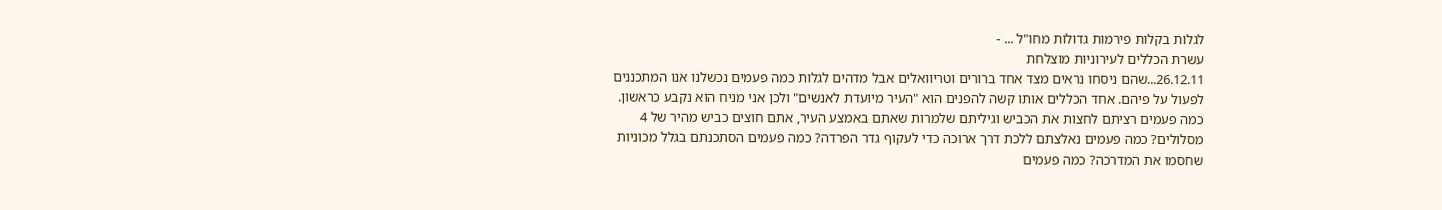לגלות בקלות פירמות גדולות מחו"ל ... -
עשרת הכללים לעירוניות מוצלחת
26.12.11...שהם ניסחו נראים מצד אחד ברורים וטריוואלים אבל מדהים לגלות כמה פעמים נכשלנו אנו המתכננים לפעול על פיהם. אחד הכללים אותו קשה להפנים הוא "העיר מיועדת לאנשים" ולכן אני מניח הוא נקבע כראשון. כמה פעמים רציתם לחצות את הכביש וגיליתם שלמרות שאתם באמצע העיר, אתם חוצים כביש מהיר של 4 מסלולים? כמה פעמים נאלצתם ללכת דרך ארוכה כדי לעקוף גדר הפרדה? כמה פעמים הסתכנתם בגלל מכוניות שחסמו את המדרכה? כמה פעמים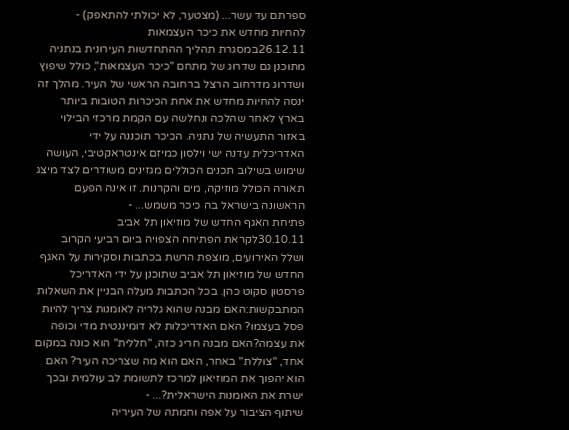ספרתם עד עשר... (מצטער, לא יכולתי להתאפק) -
להחיות מחדש את כיכר העצמאות
26.12.11במסגרת תהליך ההתחדשות העירונית בנתניה מתוכנן גם שדרוג של מתחם "כיכר העצמאות", כולל שיפוץ ושדרוג מדרחוב הרצל ברחובה הראשי של העיר. מהלך זה ינסה להחיות מחדש את אחת הכיכרות הטובות ביותר בארץ לאחר שהלכה ונחלשה עם הקמת מרכזי הבילוי באזור התעשיה של נתניה. הכיכר תוכננה על ידי האדריכלית עדנה ישי וילסון כמיזם אינטראקטיבי, העושה שימוש בשילוב תכנים הכוללים מגזינים משודרים לצד מיצג תאורה הכולל מוזיקה, מים והקרנות. זו אינה הפעם הראשונה בישראל בה כיכר משמש... -
פתיחת האגף החדש של מוזיאון תל אביב
30.10.11לקראת הפתיחה הצפויה ביום רביעי הקרוב ושלל האירועים, מוצפת הרשת בכתבות וסקירות על האגף החדש של מוזיאון תל אביב שתוכנן על ידי האדריכל פרסטון סקוט כהן. בכל הכתבות מעלה הבניין את השאלות המתבקשות:האם מבנה שהוא גלריה לאומנות צריך להיות פסל בעצמו? האם האדריכלות לא דומיננטית מדי וכופה את עצמה?האם מבנה חריג כזה, "חללית" הוא כונה במקום אחד, "צוללת" באחר, האם הוא מה שצריכה העיר? האם הוא יהפוך את המוזיאון למרכז לתשומת לב עולמית ובכך ישרת את האומנות הישראלית?... -
שיתוף הציבור על אפה וחמתה של העיריה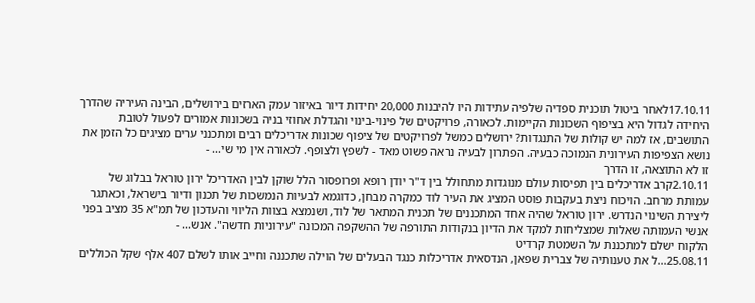17.10.11לאחר ביטול תוכנית ספדיה שלפיה עתידות היו להיבנות 20,000 יחידות דיור באיזור עמק הארזים בירושלים, הבינה העיריה שהדרך היחידה לגדול היא בציפוף השכונות הקיימות. לכאורה, פרויקטים של פינוי-בינוי והגדלת אחוזי בניה בשכונות אמורים לפעול לטובת התושבים, אז למה יש קולות של התנגדות? ירושלים כמשל לפרויקטים של ציפוף שכונות אדריכלים רבים ומתכנני ערים מציגים כל הזמן את נושא הצפיפות העירונית הנמוכה כבעיה. הפתרון לבעיה נראה פשוט מאד - לשפץ ולצופף. לכאורה אין מי שי... -
זו לא התוצאה, זו הדרך
2.10.11קרב אדריכלים בין תפיסות עולם מנוגדות מתחולל בין ד"ר יודן רופא ופרופסור הלל שוקן לבין האדריכל ירון טוראל בבלוג של עמותת מרחב. הויכוח ניצת בעקבות פוסט המציג את העיר לוד כמקרה מבחן, כדוגמא לבעיות הנמשכות של תכנון ודיור בישראל, וכאתגר ליצירת השינוי הנדרש. ירון טוראל שהיה אחד המתכננים של תכנית המתאר של לוד, ושנמצא בצוות הליווי והעדכון של תמ"א 35 מציב בפני אנשי העמותה שאלות שמצליחות למקד את הדיון בנקודות התורפה של ההשקפה המכונה "עירוניות חדשה". אנש... -
הלקוח ישלם למתכננת על השמטת קרדיט
25.08.11...ל את טענותיה של צברית שפאן, הנדסאית אדריכלות כנגד הבעלים של הוילה שתכננה וחייב אותו לשלם 407 אלף שקל הכוללים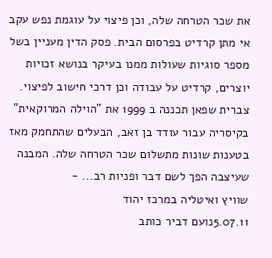את שכר הטרחה שלה, וכן פיצוי על עוגמת נפש עקב אי מתן קרדיט בפרסום הבית. פסק הדין מעניין בשל מספר סוגיות שעולות ממנו בעיקר בנושא זכויות יוצרים, קרדיט על עבודה וכן דרכי חישוב לפיצוי. צברית שפאן תכננה ב 1999 את "הוילה המרוקאית" בקיסריה עבור עודד בן זאב, הבעלים שהתחמק מאז בטענות שונות מתשלום שכר הטרחה שלה. המבנה שעיצבה הפך לשם דבר ופניות רב... -
שוויץ ואיטליה במרכז יהוד
5.07.11נועם דביר כותב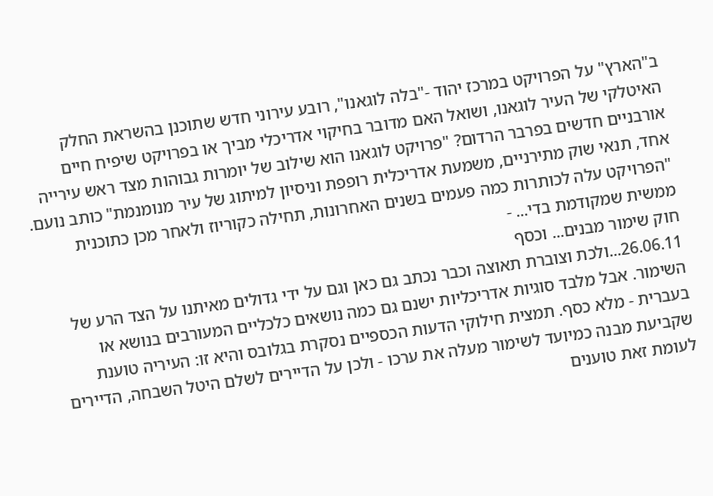ב"הארץ" על הפרויקט במרכז יהוד -"בלה לוגאנו", רובע עירוני חדש שתוכנן בהשראת החלק האיטלקי של העיר לוגאנו, ושואל האם מדובר בחיקוי אדריכלי מביך או בפרויקט שיפיח חיים אורבניים חדשים בפרבר הרדום? "פרויקט לוגאנו הוא שילוב של יומרות גבוהות מצד ראש עירייה אחד, תנאי שוק מתירניים, משמעת אדריכלית רופפת וניסיון למיתוג של עיר מנומנמת" כותב נועם. "הפרויקט עלה לכותרות כמה פעמים בשנים האחרונות, תחילה כקוריוז ולאחר מכן כתוכנית ממשית שמקודמת בדי... -
חוק שימור מבנים... וכסף
26.06.11...ולכת וצוברת תאוצה וכבר נכתב גם כאן וגם על ידי גדולים מאיתנו על הצד הרע של השימור. אבל מלבד סוגיות אדריכליות ישנם גם כמה נושאים כלכליים המעורבים בנושא או בעברית - מלא כסף. תמצית חילוקי הדעות הכספיים נסקרת בגלובס והיא זו: העיריה טוענת שקביעת מבנה כמיועד לשימור מעלה את ערכו - ולכן על הדיירים לשלם היטל השבחה, הדיירים לעומת זאת טוענים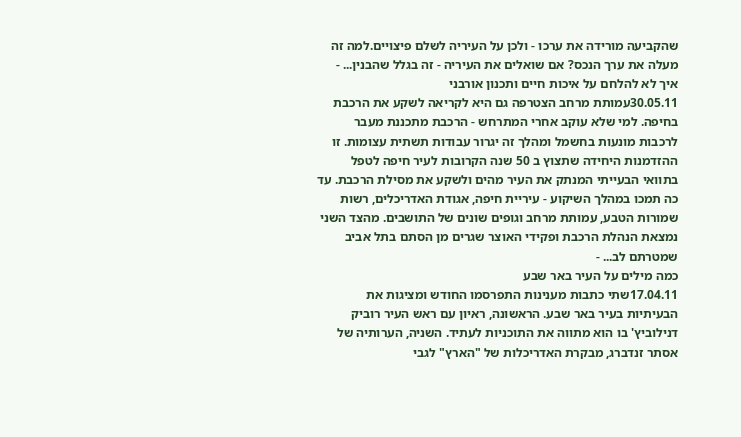שהקביעה מורידה את ערכו - ולכן על העיריה לשלם פיצויים.למה זה מעלה את ערך הנכס? אם שואלים את העיריה - זה בגלל שהבנין... -
איך לא להלחם על איכות חיים ותכנון אורבני
30.05.11עמותת מרחב הצטרפה גם היא לקריאה לשקע את הרכבת בחיפה. למי שלא עוקב אחרי המתרחש - הרכבת מתכננת מעבר לרכבות מונעות בחשמל ומהלך זה יגרור עבודות תשתית עצומות. זו ההזדמנות היחידה שתצוץ ב 50 שנה הקרובות לעיר חיפה לטפל בתוואי הבעייתי המנתק את העיר מהים ולשקע את מסילת הרכבת. עד כה תמכו במהלך השיקוע - עיריית חיפה, אגודת האדריכלים, רשות שמורות הטבע, עמותת מרחב וגופים שונים של התושבים. מהצד השני נמצאת הנהלת הרכבת ופקידי האוצר שגרים מן הסתם בתל אביב שמטרתם לב... -
כמה מילים על העיר באר שבע
17.04.11שתי כתבות מענינות התפרסמו החודש ומציגות את הבעיתיות בעיר באר שבע. הראשונה, ראיון עם ראש העיר רוביק דנילוביץ' בו הוא מתווה את התוכניות לעתיד. השניה, הערותיה של אסתר זנדברג, מבקרת האדריכלות של "הארץ" לגבי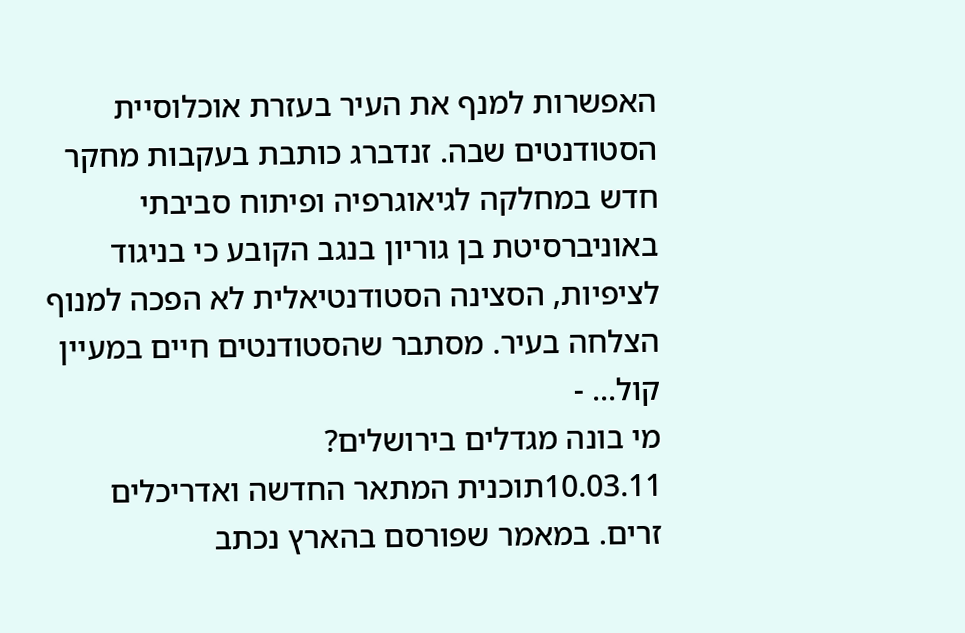האפשרות למנף את העיר בעזרת אוכלוסיית הסטודנטים שבה. זנדברג כותבת בעקבות מחקר חדש במחלקה לגיאוגרפיה ופיתוח סביבתי באוניברסיטת בן גוריון בנגב הקובע כי בניגוד לציפיות, הסצינה הסטודנטיאלית לא הפכה למנוף הצלחה בעיר. מסתבר שהסטודנטים חיים במעיין קול... -
מי בונה מגדלים בירושלים?
10.03.11תוכנית המתאר החדשה ואדריכלים זרים. במאמר שפורסם בהארץ נכתב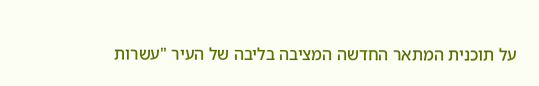על תוכנית המתאר החדשה המציבה בליבה של העיר "עשרות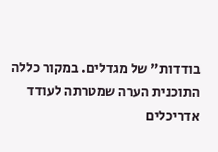בודדות" של מגדלים. במקור כללה התוכנית הערה שמטרתה לעודד אדריכלים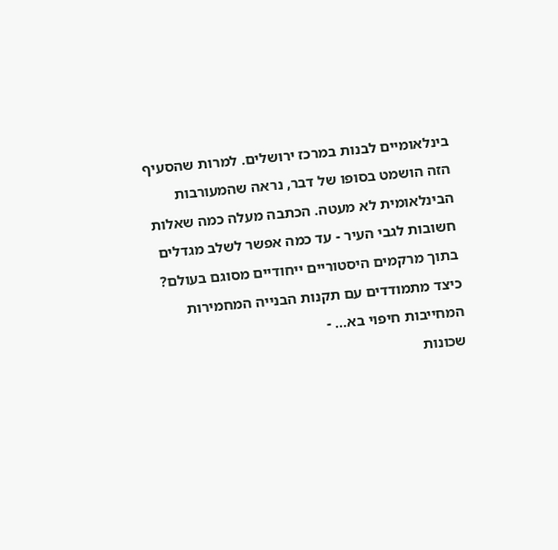בינלאומיים לבנות במרכז ירושלים. למרות שהסעיף הזה הושמט בסופו של דבר, נראה שהמעורבות הבינלאומית לא מעטה. הכתבה מעלה כמה שאלות חשובות לגבי העיר - עד כמה אפשר לשלב מגדלים בתוך מרקמים היסטוריים ייחודיים מסוגם בעולם? כיצד מתמודדים עם תקנות הבנייה המחמירות המחייבות חיפוי בא... -
שכונות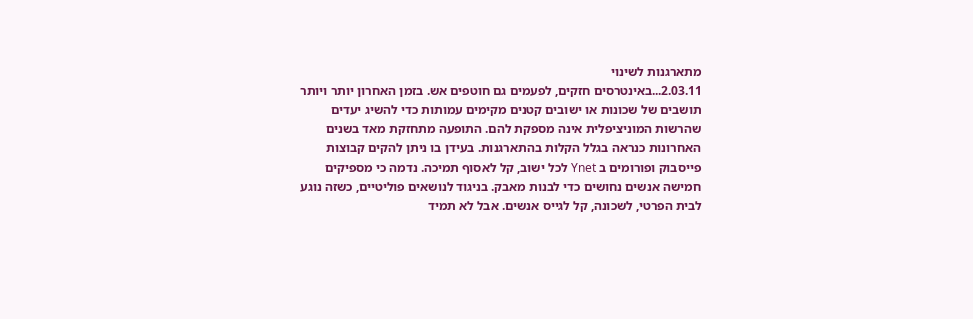מתארגנות לשינוי
2.03.11...באינטרסים חזקים, לפעמים גם חוטפים אש. בזמן האחרון יותר ויותר תושבים של שכונות או ישובים קטנים מקימים עמותות כדי להשיג יעדים שהרשות המוניציפלית אינה מספקת להם. התופעה מתחזקת מאד בשנים האחרונות כנראה בגלל הקלות בהתארגנות. בעידן בו ניתן להקים קבוצות פייסבוק ופורומים ב Ynet לכל ישוב, קל לאסוף תמיכה. נדמה כי מספיקים חמישה אנשים נחושים כדי לבנות מאבק. בניגוד לנושאים פוליטיים, כשזה נוגע לבית הפרטי, לשכונה, קל לגייס אנשים. אבל לא תמיד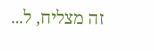זה מצליח, ל...